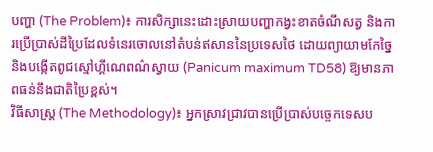បញ្ហា (The Problem)៖ ការសិក្សានេះដោះស្រាយបញ្ហាកង្វះខាតចំណីសត្វ និងការប្រើប្រាស់ដីប្រៃដែលទំនេរចោលនៅតំបន់ឥសាននៃប្រទេសថៃ ដោយព្យាយាមកែច្នៃនិងបង្កើតពូជស្មៅហ្គីណេពណ៌ស្វាយ (Panicum maximum TD58) ឱ្យមានភាពធន់នឹងជាតិប្រៃខ្ពស់។
វិធីសាស្ត្រ (The Methodology)៖ អ្នកស្រាវជ្រាវបានប្រើប្រាស់បច្ចេកទេសប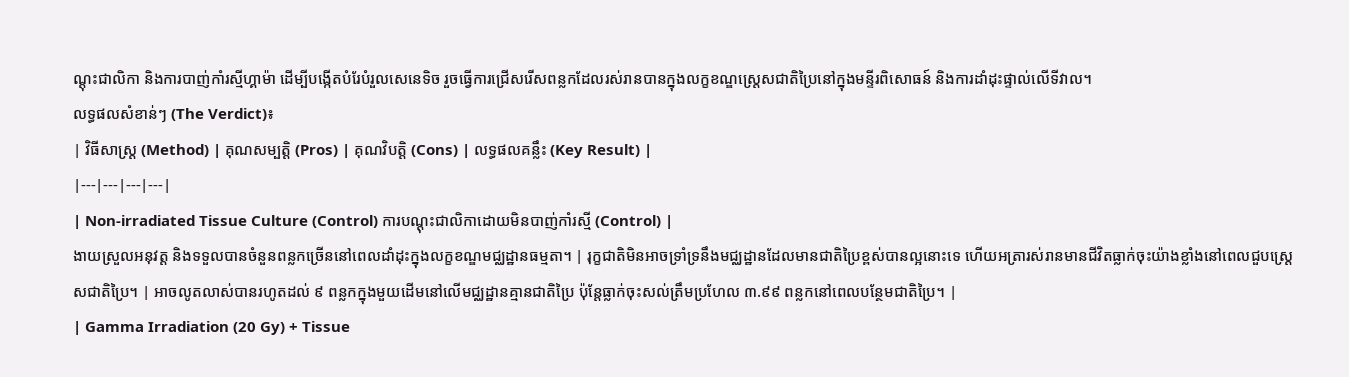ណ្តុះជាលិកា និងការបាញ់កាំរស្មីហ្គាម៉ា ដើម្បីបង្កើតបំរែបំរួលសេនេទិច រួចធ្វើការជ្រើសរើសពន្លកដែលរស់រានបានក្នុងលក្ខខណ្ឌស្ត្រេសជាតិប្រៃនៅក្នុងមន្ទីរពិសោធន៍ និងការដាំដុះផ្ទាល់លើទីវាល។
លទ្ធផលសំខាន់ៗ (The Verdict)៖
| វិធីសាស្ត្រ (Method) | គុណសម្បត្តិ (Pros) | គុណវិបត្តិ (Cons) | លទ្ធផលគន្លឹះ (Key Result) |
|---|---|---|---|
| Non-irradiated Tissue Culture (Control) ការបណ្តុះជាលិកាដោយមិនបាញ់កាំរស្មី (Control) |
ងាយស្រួលអនុវត្ត និងទទួលបានចំនួនពន្លកច្រើននៅពេលដាំដុះក្នុងលក្ខខណ្ឌមជ្ឈដ្ឋានធម្មតា។ | រុក្ខជាតិមិនអាចទ្រាំទ្រនឹងមជ្ឈដ្ឋានដែលមានជាតិប្រៃខ្ពស់បានល្អនោះទេ ហើយអត្រារស់រានមានជីវិតធ្លាក់ចុះយ៉ាងខ្លាំងនៅពេលជួបស្ត្រេសជាតិប្រៃ។ | អាចលូតលាស់បានរហូតដល់ ៩ ពន្លកក្នុងមួយដើមនៅលើមជ្ឈដ្ឋានគ្មានជាតិប្រៃ ប៉ុន្តែធ្លាក់ចុះសល់ត្រឹមប្រហែល ៣.៩៩ ពន្លកនៅពេលបន្ថែមជាតិប្រៃ។ |
| Gamma Irradiation (20 Gy) + Tissue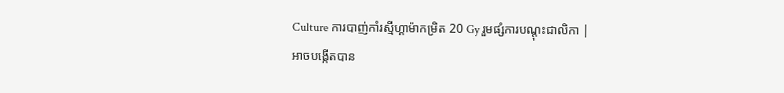Culture ការបាញ់កាំរស្មីហ្គាម៉ាកម្រិត 20 Gy រួមផ្សំការបណ្តុះជាលិកា |
អាចបង្កើតបាន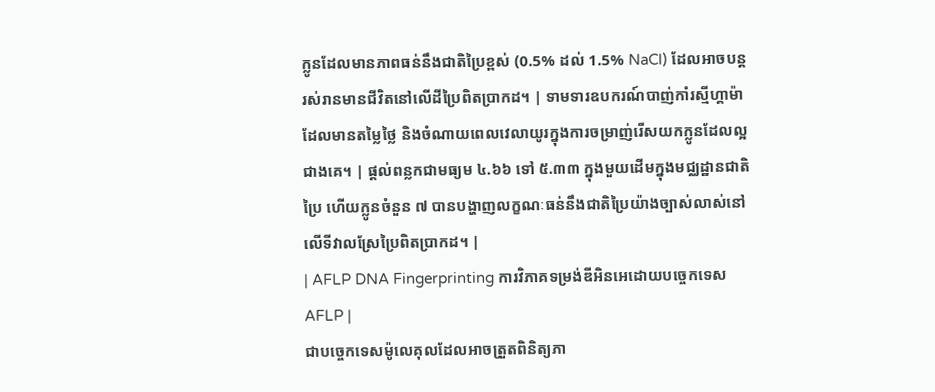ក្លូនដែលមានភាពធន់នឹងជាតិប្រៃខ្ពស់ (0.5% ដល់ 1.5% NaCl) ដែលអាចបន្តរស់រានមានជីវិតនៅលើដីប្រៃពិតប្រាកដ។ | ទាមទារឧបករណ៍បាញ់កាំរស្មីហ្គាម៉ាដែលមានតម្លៃថ្លៃ និងចំណាយពេលវេលាយូរក្នុងការចម្រាញ់រើសយកក្លូនដែលល្អជាងគេ។ | ផ្តល់ពន្លកជាមធ្យម ៤.៦៦ ទៅ ៥.៣៣ ក្នុងមួយដើមក្នុងមជ្ឈដ្ឋានជាតិប្រៃ ហើយក្លូនចំនួន ៧ បានបង្ហាញលក្ខណៈធន់នឹងជាតិប្រៃយ៉ាងច្បាស់លាស់នៅលើទីវាលស្រែប្រៃពិតប្រាកដ។ |
| AFLP DNA Fingerprinting ការវិភាគទម្រង់ឌីអិនអេដោយបច្ចេកទេស AFLP |
ជាបច្ចេកទេសម៉ូលេគុលដែលអាចត្រួតពិនិត្យភា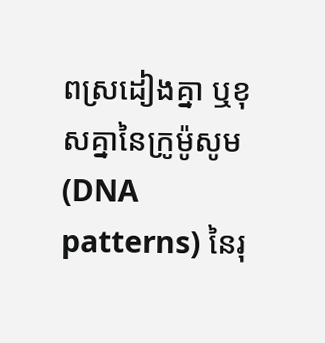ពស្រដៀងគ្នា ឬខុសគ្នានៃក្រូម៉ូសូម (DNA patterns) នៃរុ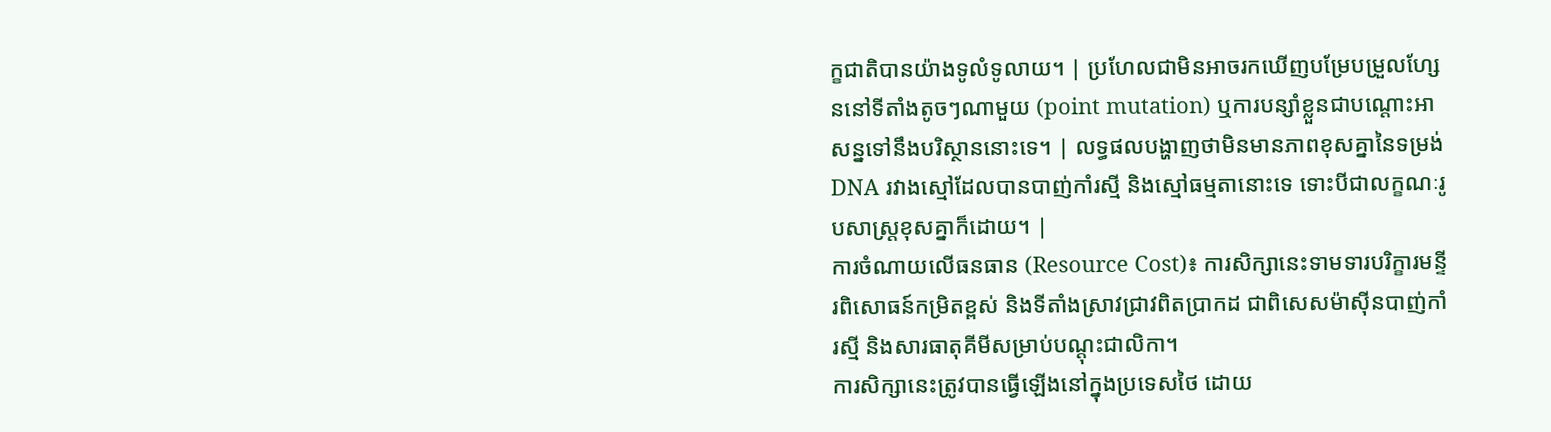ក្ខជាតិបានយ៉ាងទូលំទូលាយ។ | ប្រហែលជាមិនអាចរកឃើញបម្រែបម្រួលហ្សែននៅទីតាំងតូចៗណាមួយ (point mutation) ឬការបន្សាំខ្លួនជាបណ្តោះអាសន្នទៅនឹងបរិស្ថាននោះទេ។ | លទ្ធផលបង្ហាញថាមិនមានភាពខុសគ្នានៃទម្រង់ DNA រវាងស្មៅដែលបានបាញ់កាំរស្មី និងស្មៅធម្មតានោះទេ ទោះបីជាលក្ខណៈរូបសាស្ត្រខុសគ្នាក៏ដោយ។ |
ការចំណាយលើធនធាន (Resource Cost)៖ ការសិក្សានេះទាមទារបរិក្ខារមន្ទីរពិសោធន៍កម្រិតខ្ពស់ និងទីតាំងស្រាវជ្រាវពិតប្រាកដ ជាពិសេសម៉ាស៊ីនបាញ់កាំរស្មី និងសារធាតុគីមីសម្រាប់បណ្តុះជាលិកា។
ការសិក្សានេះត្រូវបានធ្វើឡើងនៅក្នុងប្រទេសថៃ ដោយ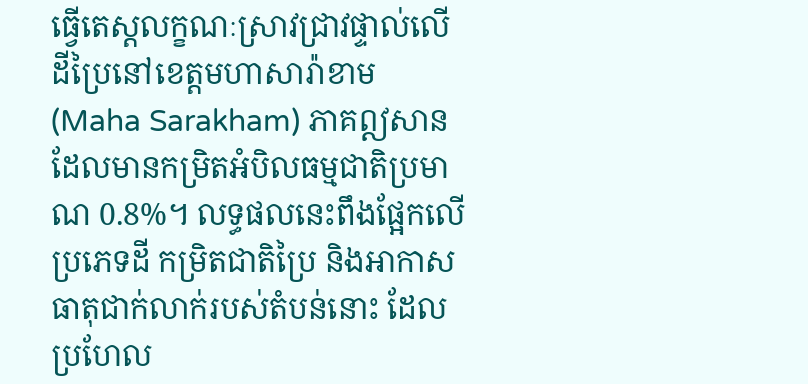ធ្វើតេស្តលក្ខណៈស្រាវជ្រាវផ្ទាល់លើដីប្រៃនៅខេត្តមហាសារ៉ាខាម (Maha Sarakham) ភាគឦសានដែលមានកម្រិតអំបិលធម្មជាតិប្រមាណ 0.8%។ លទ្ធផលនេះពឹងផ្អែកលើប្រភេទដី កម្រិតជាតិប្រៃ និងអាកាសធាតុជាក់លាក់របស់តំបន់នោះ ដែលប្រហែល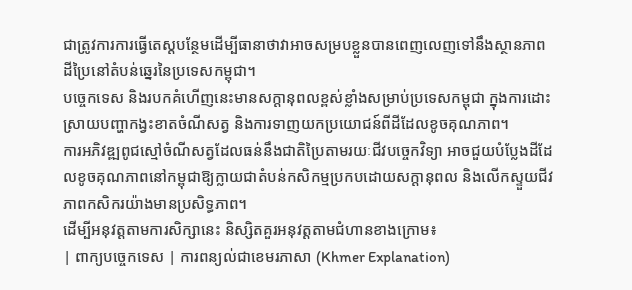ជាត្រូវការការធ្វើតេស្តបន្ថែមដើម្បីធានាថាវាអាចសម្របខ្លួនបានពេញលេញទៅនឹងស្ថានភាពដីប្រៃនៅតំបន់ឆ្នេរនៃប្រទេសកម្ពុជា។
បច្ចេកទេស និងរបកគំហើញនេះមានសក្តានុពលខ្ពស់ខ្លាំងសម្រាប់ប្រទេសកម្ពុជា ក្នុងការដោះស្រាយបញ្ហាកង្វះខាតចំណីសត្វ និងការទាញយកប្រយោជន៍ពីដីដែលខូចគុណភាព។
ការអភិវឌ្ឍពូជស្មៅចំណីសត្វដែលធន់នឹងជាតិប្រៃតាមរយៈជីវបច្ចេកវិទ្យា អាចជួយបំប្លែងដីដែលខូចគុណភាពនៅកម្ពុជាឱ្យក្លាយជាតំបន់កសិកម្មប្រកបដោយសក្តានុពល និងលើកស្ទួយជីវភាពកសិករយ៉ាងមានប្រសិទ្ធភាព។
ដើម្បីអនុវត្តតាមការសិក្សានេះ និស្សិតគួរអនុវត្តតាមជំហានខាងក្រោម៖
| ពាក្យបច្ចេកទេស | ការពន្យល់ជាខេមរភាសា (Khmer Explanation)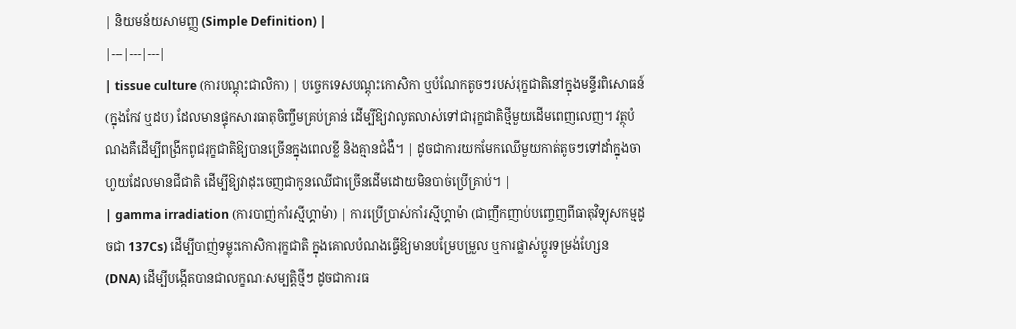| និយមន័យសាមញ្ញ (Simple Definition) |
|---|---|---|
| tissue culture (ការបណ្តុះជាលិកា) | បច្ចេកទេសបណ្តុះកោសិកា ឬបំណែកតូចៗរបស់រុក្ខជាតិនៅក្នុងមន្ទីរពិសោធន៍ (ក្នុងកែវ ឬដប) ដែលមានផ្ទុកសារធាតុចិញ្ចឹមគ្រប់គ្រាន់ ដើម្បីឱ្យវាលូតលាស់ទៅជារុក្ខជាតិថ្មីមួយដើមពេញលេញ។ វត្ថុបំណងគឺដើម្បីពង្រីកពូជរុក្ខជាតិឱ្យបានច្រើនក្នុងពេលខ្លី និងគ្មានជំងឺ។ | ដូចជាការយកមែកឈើមួយកាត់តូចៗទៅដាំក្នុងចាហួយដែលមានជីជាតិ ដើម្បីឱ្យវាដុះចេញជាកូនឈើជាច្រើនដើមដោយមិនបាច់ប្រើគ្រាប់។ |
| gamma irradiation (ការបាញ់កាំរស្មីហ្គាម៉ា) | ការប្រើប្រាស់កាំរស្មីហ្គាម៉ា (ជាញឹកញាប់បញ្ចេញពីធាតុវិទ្យុសកម្មដូចជា 137Cs) ដើម្បីបាញ់ទម្លុះកោសិការុក្ខជាតិ ក្នុងគោលបំណងធ្វើឱ្យមានបម្រែបម្រួល ឬការផ្លាស់ប្តូរទម្រង់ហ្សែន (DNA) ដើម្បីបង្កើតបានជាលក្ខណៈសម្បត្តិថ្មីៗ ដូចជាការធ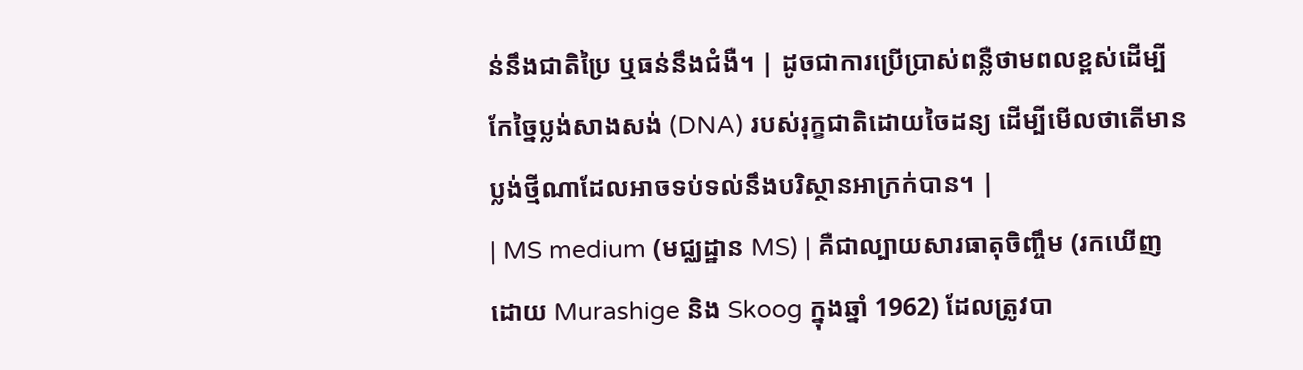ន់នឹងជាតិប្រៃ ឬធន់នឹងជំងឺ។ | ដូចជាការប្រើប្រាស់ពន្លឺថាមពលខ្ពស់ដើម្បីកែច្នៃប្លង់សាងសង់ (DNA) របស់រុក្ខជាតិដោយចៃដន្យ ដើម្បីមើលថាតើមានប្លង់ថ្មីណាដែលអាចទប់ទល់នឹងបរិស្ថានអាក្រក់បាន។ |
| MS medium (មជ្ឈដ្ឋាន MS) | គឺជាល្បាយសារធាតុចិញ្ចឹម (រកឃើញដោយ Murashige និង Skoog ក្នុងឆ្នាំ 1962) ដែលត្រូវបា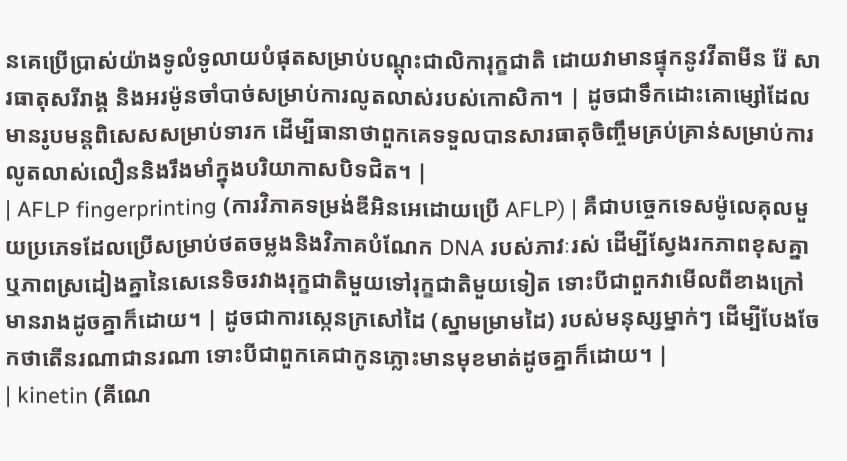នគេប្រើប្រាស់យ៉ាងទូលំទូលាយបំផុតសម្រាប់បណ្តុះជាលិការុក្ខជាតិ ដោយវាមានផ្ទុកនូវវីតាមីន រ៉ែ សារធាតុសរីរាង្គ និងអរម៉ូនចាំបាច់សម្រាប់ការលូតលាស់របស់កោសិកា។ | ដូចជាទឹកដោះគោម្សៅដែលមានរូបមន្តពិសេសសម្រាប់ទារក ដើម្បីធានាថាពួកគេទទួលបានសារធាតុចិញ្ចឹមគ្រប់គ្រាន់សម្រាប់ការលូតលាស់លឿននិងរឹងមាំក្នុងបរិយាកាសបិទជិត។ |
| AFLP fingerprinting (ការវិភាគទម្រង់ឌីអិនអេដោយប្រើ AFLP) | គឺជាបច្ចេកទេសម៉ូលេគុលមួយប្រភេទដែលប្រើសម្រាប់ថតចម្លងនិងវិភាគបំណែក DNA របស់ភាវៈរស់ ដើម្បីស្វែងរកភាពខុសគ្នា ឬភាពស្រដៀងគ្នានៃសេនេទិចរវាងរុក្ខជាតិមួយទៅរុក្ខជាតិមួយទៀត ទោះបីជាពួកវាមើលពីខាងក្រៅមានរាងដូចគ្នាក៏ដោយ។ | ដូចជាការស្កេនក្រសៅដៃ (ស្នាមម្រាមដៃ) របស់មនុស្សម្នាក់ៗ ដើម្បីបែងចែកថាតើនរណាជានរណា ទោះបីជាពួកគេជាកូនភ្លោះមានមុខមាត់ដូចគ្នាក៏ដោយ។ |
| kinetin (គីណេ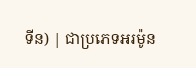ទីន) | ជាប្រភេទអរម៉ូន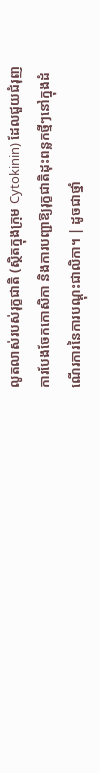លូតលាស់របស់រុក្ខជាតិ (ស្ថិតក្នុងក្រុម Cytokinin) ដែលជួយជំរុញការបែងចែកកោសិកា និងការបញ្ជាឱ្យរុក្ខជាតិដុះពន្លកថ្មីៗនៅក្នុងដំណើរការនៃការបណ្តុះជាលិកា។ | ដូចជាថ្នាំ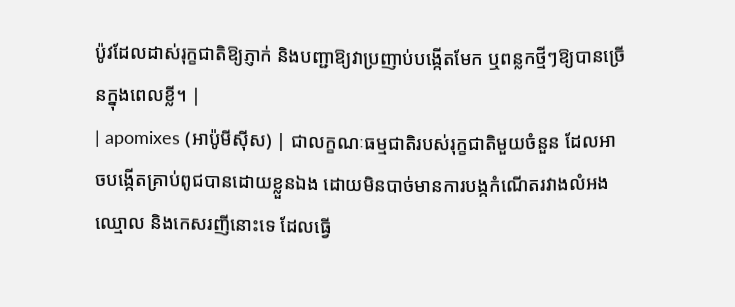ប៉ូវដែលដាស់រុក្ខជាតិឱ្យភ្ញាក់ និងបញ្ជាឱ្យវាប្រញាប់បង្កើតមែក ឬពន្លកថ្មីៗឱ្យបានច្រើនក្នុងពេលខ្លី។ |
| apomixes (អាប៉ូមីស៊ីស) | ជាលក្ខណៈធម្មជាតិរបស់រុក្ខជាតិមួយចំនួន ដែលអាចបង្កើតគ្រាប់ពូជបានដោយខ្លួនឯង ដោយមិនបាច់មានការបង្កកំណើតរវាងលំអងឈ្មោល និងកេសរញីនោះទេ ដែលធ្វើ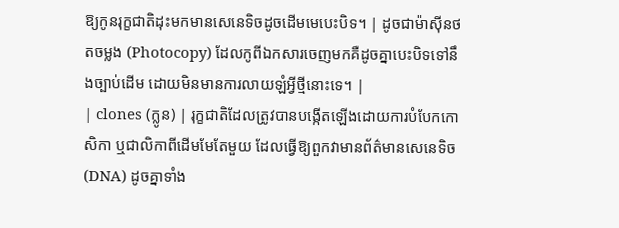ឱ្យកូនរុក្ខជាតិដុះមកមានសេនេទិចដូចដើមមេបេះបិទ។ | ដូចជាម៉ាស៊ីនថតចម្លង (Photocopy) ដែលកូពីឯកសារចេញមកគឺដូចគ្នាបេះបិទទៅនឹងច្បាប់ដើម ដោយមិនមានការលាយឡំអ្វីថ្មីនោះទេ។ |
| clones (ក្លូន) | រុក្ខជាតិដែលត្រូវបានបង្កើតឡើងដោយការបំបែកកោសិកា ឬជាលិកាពីដើមមែតែមួយ ដែលធ្វើឱ្យពួកវាមានព័ត៌មានសេនេទិច (DNA) ដូចគ្នាទាំង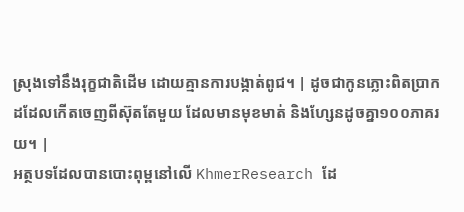ស្រុងទៅនឹងរុក្ខជាតិដើម ដោយគ្មានការបង្កាត់ពូជ។ | ដូចជាកូនភ្លោះពិតប្រាកដដែលកើតចេញពីស៊ុតតែមួយ ដែលមានមុខមាត់ និងហ្សែនដូចគ្នា១០០ភាគរយ។ |
អត្ថបទដែលបានបោះពុម្ពនៅលើ KhmerResearch ដែ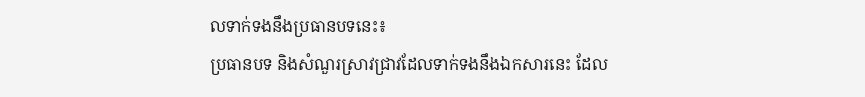លទាក់ទងនឹងប្រធានបទនេះ៖
ប្រធានបទ និងសំណួរស្រាវជ្រាវដែលទាក់ទងនឹងឯកសារនេះ ដែល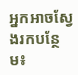អ្នកអាចស្វែងរកបន្ថែម៖